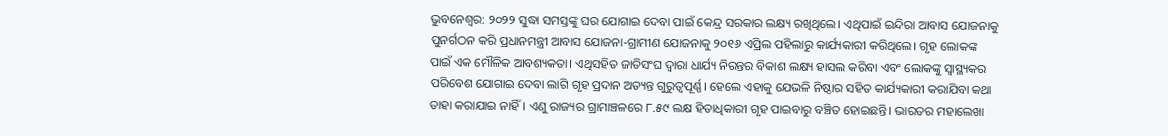ଭୁବନେଶ୍ବର: ୨୦୨୨ ସୁଦ୍ଧା ସମସ୍ତଙ୍କୁ ଘର ଯୋଗାଇ ଦେବା ପାଇଁ କେନ୍ଦ୍ର ସରକାର ଲକ୍ଷ୍ୟ ରଖିଥିଲେ। ଏଥିପାଇଁ ଇନ୍ଦିରା ଆବାସ ଯୋଜନାକୁ ପୁନର୍ଗଠନ କରି ପ୍ରଧାନମନ୍ତ୍ରୀ ଆବାସ ଯୋଜନା-ଗ୍ରାମୀଣ ଯୋଜନାକୁ ୨୦୧୬ ଏପ୍ରିଲ ପହିଲାରୁ କାର୍ଯ୍ୟକାରୀ କରିଥିଲେ। ଗୃହ ଲୋକଙ୍କ ପାଇଁ ଏକ ମୌଳିକ ଆବଶ୍ୟକତା। ଏଥିସହିତ ଜାତିସଂଘ ଦ୍ବାରା ଧାର୍ଯ୍ୟ ନିରନ୍ତର ବିକାଶ ଲକ୍ଷ୍ୟ ହାସଲ କରିବା ଏବଂ ଲୋକଙ୍କୁ ସ୍ବାସ୍ଥ୍ୟକର ପରିବେଶ ଯୋଗାଇ ଦେବା ଲାଗି ଗୃହ ପ୍ରଦାନ ଅତ୍ୟନ୍ତ ଗୁରୁତ୍ବପୂର୍ଣ୍ଣ। ହେଲେ ଏହାକୁ ଯେଭଳି ନିଷ୍ଠାର ସହିତ କାର୍ଯ୍ୟକାରୀ କରାଯିବା କଥା ତାହା କରାଯାଇ ନାହିଁ। ଏଣୁ ରାଜ୍ୟର ଗ୍ରାମାଞ୍ଚଳରେ ୮.୫୯ ଲକ୍ଷ ହିତାଧିକାରୀ ଗୃହ ପାଇବାରୁ ବଞ୍ଚିତ ହୋଇଛନ୍ତି। ଭାରତର ମହାଲେଖା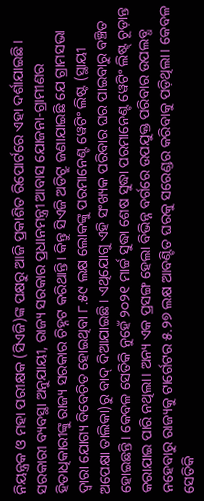ନିୟନ୍ତ୍ରକ ଓ ମହା ପରୀକ୍ଷକ (ସିଏଜି)ଙ୍କ ପକ୍ଷରୁ ଆଜି ପ୍ରକାଶିତ ରିପୋର୍ଟରେ ଏହା ଦର୍ଶାଯାଇଛି।
ସରକାରୀ ବ୍ୟବସ୍ଥା ଅନୁଯାୟୀ, ରାଜ୍ୟ ସରକାର ପ୍ରଧାନମନ୍ତ୍ରୀ ଆବାସ ଯୋଜନା-ଗ୍ରାମୀଣର ହିତାଧିକାରୀଙ୍କୁ ରାଜ୍ୟ ସରକାର ଚିହ୍ନଟ କରିଥାନ୍ତି। କିନ୍ତୁ ସିଏଜି ଅଡିଟ୍ରୁ ଜଣାଯାଇଛି ଯେ ଗ୍ରାମସଭା ଦ୍ବାରା ଯୋଗ୍ୟ ବିବେଚିତ ହୋଇଥିବା ୮.୫୯ ଲକ୍ଷ ଲୋକଙ୍କୁ ପରମାନେଣ୍ଟ ୱେଟିଂ ଲିଷ୍ଟ (ସ୍ଥାୟୀ ଅପେକ୍ଷା ତାଲିକା)ରୁ ବାଦ୍ ଦିଆଯାଇଛି। ଏଥିଯୋଗୁ ଏହି ସଂଖ୍ୟକ ପରିବାର ଘର ପାଇବାରୁ ବଞ୍ଚିତ ହୋଇଛନ୍ତି। କେବଳ ସେତିକି ନୁହେଁ ୨୦୨୧ ମାର୍ଚ୍ଚ ସୁଦ୍ଧା ଶେଷ ସୁଦ୍ଧା ପରମାନେଣ୍ଟ ୱେଟିଂ ଲିଷ୍ଟ୍ ଚୂଡ଼ାନ୍ତ କରାଯାଇ ପାରି ନଥିଲା। ଅନ୍ୟ ଏକ ପ୍ରସଙ୍ଗ ହେଲା ବିଭିନ୍ନ ବର୍ଗରେ ଉପଯୁକ୍ତ ପରିବାର ଉପଲବ୍ଧ ନହେବାରୁ ରାଜ୍ୟକୁ ଟାର୍ଗେଟର ୫.୨୭ ଲକ୍ଷ ଆବଣ୍ଟିତ ଘରକୁ ସରେଣ୍ଡର କରିବାକୁ ପଡ଼ିଥିଲା। କେବଳ ସେତିକି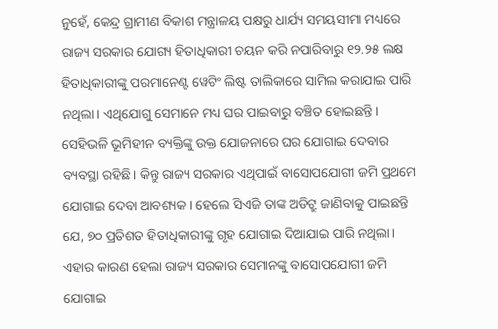ନୁହେଁ, କେନ୍ଦ୍ର ଗ୍ରାମୀଣ ବିକାଶ ମନ୍ତ୍ରାଳୟ ପକ୍ଷରୁ ଧାର୍ଯ୍ୟ ସମୟସୀମା ମଧ୍ୟରେ ରାଜ୍ୟ ସରକାର ଯୋଗ୍ୟ ହିତାଧିକାରୀ ଚୟନ କରି ନପାରିବାରୁ ୧୨.୨୫ ଲକ୍ଷ ହିତାଧିକାରୀଙ୍କୁ ପରମାନେଣ୍ଟ ୱେଟିଂ ଲିଷ୍ଟ ତାଲିକାରେ ସାମିଲ କରାଯାଇ ପାରି ନଥିଲା। ଏଥିଯୋଗୁ ସେମାନେ ମଧ୍ୟ ଘର ପାଇବାରୁ ବଞ୍ଚିତ ହୋଇଛନ୍ତି। ସେହିଭଳି ଭୂମିହୀନ ବ୍ୟକ୍ତିଙ୍କୁ ଉକ୍ତ ଯୋଜନାରେ ଘର ଯୋଗାଇ ଦେବାର ବ୍ୟବସ୍ଥା ରହିଛି। କିନ୍ତୁ ରାଜ୍ୟ ସରକାର ଏଥିପାଇଁ ବାସୋପଯୋଗୀ ଜମି ପ୍ରଥମେ ଯୋଗାଇ ଦେବା ଆବଶ୍ୟକ। ହେଲେ ସିଏଜି ତାଙ୍କ ଅଡିଟ୍ରୁ ଜାଣିବାକୁ ପାଇଛନ୍ତି ଯେ, ୭୦ ପ୍ରତିଶତ ହିତାଧିକାରୀଙ୍କୁ ଗୃହ ଯୋଗାଇ ଦିଆଯାଇ ପାରି ନଥିଲା। ଏହାର କାରଣ ହେଲା ରାଜ୍ୟ ସରକାର ସେମାନଙ୍କୁ ବାସୋପଯୋଗୀ ଜମି ଯୋଗାଇ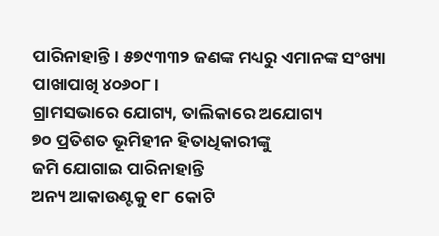ପାରିନାହାନ୍ତି। ୫୭୯୩୩୨ ଜଣଙ୍କ ମଧ୍ୟରୁ ଏମାନଙ୍କ ସଂଖ୍ୟା ପାଖାପାଖି ୪୦୬୦୮।
ଗ୍ରାମସଭାରେ ଯୋଗ୍ୟ, ତାଲିକାରେ ଅଯୋଗ୍ୟ
୭୦ ପ୍ରତିଶତ ଭୂମିହୀନ ହିତାଧିକାରୀଙ୍କୁ
ଜମି ଯୋଗାଇ ପାରିନାହାନ୍ତି
ଅନ୍ୟ ଆକାଉଣ୍ଟକୁ ୧୮ କୋଟି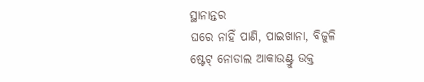ସ୍ଥାନାନ୍ତର
ଘରେ ନାହିଁ ପାଣି, ପାଇଖାନା, ବିଜୁଳି
ଷ୍ଟେଟ୍ ନୋଡାଲ ଆକାଉଣ୍ଟ୍ରୁ ଉକ୍ତ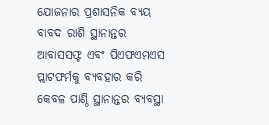ଯୋଜନାର ପ୍ରଶାସନିକ ବ୍ୟୟ ବାବଦ ରାଶି ସ୍ଥାନାନ୍ତର ଆବାସସଫ୍ଟ ଏବଂ ପିଏଫଏମଏସ ପ୍ଲାଟଫର୍ମକୁ ବ୍ୟବହାର କରି କେବଳ ପାଣ୍ଠି ସ୍ଥାନାନ୍ତର ବ୍ୟବସ୍ଥା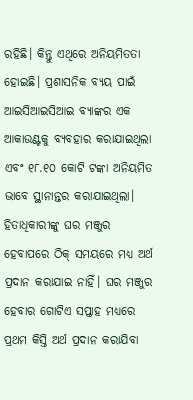ରହିଛି। କିନ୍ତୁ ଏଥିରେ ଅନିୟମିତତା ହୋଇଛି। ପ୍ରଶାସନିକ ବ୍ୟୟ ପାଇଁ ଆଇସିଆଇସିଆଇ ବ୍ୟାଙ୍କର ଏକ ଆକାଉଣ୍ଟକୁ ବ୍ୟବହାର କରାଯାଇଥିଲା ଏବଂ ୧୮.୧୦ କୋଟି ଟଙ୍କା ଅନିୟମିତ ଭାବେ ସ୍ଥାନାନ୍ତର କରାଯାଇଥିଲା।
ହିତାଧିକାରୀଙ୍କୁ ଘର ମଞ୍ଜୁର ହେବାପରେ ଠିକ୍ ସମୟରେ ମଧ୍ୟ ଅର୍ଥ ପ୍ରଦାନ କରାଯାଇ ନାହିଁ। ଘର ମଞ୍ଜୁର ହେବାର ଗୋଟିଏ ସପ୍ତାହ ମଧ୍ୟରେ ପ୍ରଥମ କିସ୍ତି ଅର୍ଥ ପ୍ରଦାନ କରାଯିବା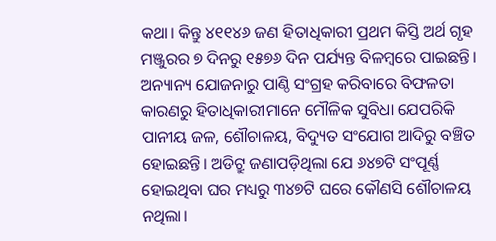କଥା। କିନ୍ତୁ ୪୧୧୪୬ ଜଣ ହିତାଧିକାରୀ ପ୍ରଥମ କିସ୍ତି ଅର୍ଥ ଗୃହ ମଞ୍ଜୁରର ୭ ଦିନରୁ ୧୫୭୬ ଦିନ ପର୍ଯ୍ୟନ୍ତ ବିଳମ୍ବରେ ପାଇଛନ୍ତି।
ଅନ୍ୟାନ୍ୟ ଯୋଜନାରୁ ପାଣ୍ଠି ସଂଗ୍ରହ କରିବାରେ ବିଫଳତା କାରଣରୁ ହିତାଧିକାରୀମାନେ ମୌଳିକ ସୁବିଧା ଯେପରିକି ପାନୀୟ ଜଳ, ଶୌଚାଳୟ, ବିଦ୍ୟୁତ ସଂଯୋଗ ଆଦିରୁ ବଞ୍ଚିତ ହୋଇଛନ୍ତି। ଅଡିଟ୍ରୁ ଜଣାପଡ଼ିଥିଲା ଯେ ୬୪୭ଟି ସଂପୂର୍ଣ୍ଣ ହୋଇଥିବା ଘର ମଧ୍ୟରୁ ୩୪୭ଟି ଘରେ କୌଣସି ଶୌଚାଳୟ ନଥିଲା।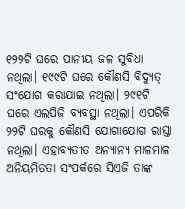୧୨୨ଟି ଘରେ ପାନୀୟ ଜଳ ସୁବିଧା ନଥିଲା। ୧୯୯ଟି ଘରେ କୌଣସି ବିଦ୍ୟୁତ୍ ସଂଯୋଗ କରାଯାଇ ନଥିଲା। ୨୯୧ଟି ଘରେ ଏଲପିଜି ବ୍ୟବସ୍ଥା ନଥିଲା। ଏପରିକି ୨୨ଟି ଘରକୁ କୌଣସି ଯୋଗାଯୋଗ ରାସ୍ତା ନଥିଲା। ଏହାବ୍ୟତୀତ ଅନ୍ୟାନ୍ୟ ମାଳମାଳ ଅନିୟମିତତା ସଂପର୍କରେ ସିଏଜି ତାଙ୍କ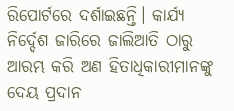ରିପୋର୍ଟରେ ଦର୍ଶାଇଛନ୍ତି। କାର୍ଯ୍ୟ ନିର୍ଦ୍ଦେଶ ଜାରିରେ ଜାଲିଆତି ଠାରୁ ଆରମ୍ଭ କରି ଅଣ ହିତାଧିକାରୀମାନଙ୍କୁ ଦେୟ ପ୍ରଦାନ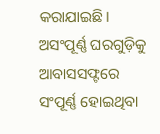କରାଯାଇଛି। ଅସଂପୂର୍ଣ୍ଣ ଘରଗୁଡ଼ିକୁ ଆବାସସଫ୍ଟରେ ସଂପୂର୍ଣ୍ଣ ହୋଇଥିବା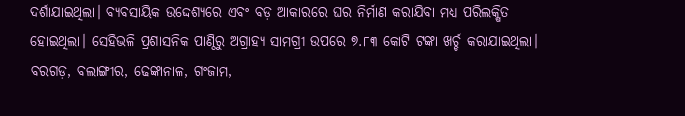ଦର୍ଶାଯାଇଥିଲା। ବ୍ୟବସାୟିକ ଉଦ୍ଦେଶ୍ୟରେ ଏବଂ ବଡ଼ ଆକାରରେ ଘର ନିର୍ମାଣ କରାଯିବା ମଧ୍ୟ ପରିଲକ୍ଷିତ ହୋଇଥିଲା। ସେହିଭଳି ପ୍ରଶାସନିକ ପାଣ୍ଠିରୁ ଅଗ୍ରାହ୍ୟ ସାମଗ୍ରୀ ଉପରେ ୭.୮୩ କୋଟି ଟଙ୍କା ଖର୍ଚ୍ଚ କରାଯାଇଥିଲା। ବରଗଡ଼, ବଲାଙ୍ଗୀର, ଢେଙ୍କାନାଳ, ଗଂଜାମ,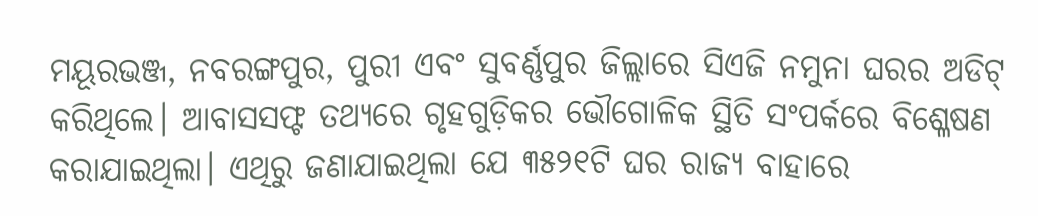ମୟୂରଭଞ୍ଜ, ନବରଙ୍ଗପୁର, ପୁରୀ ଏବଂ ସୁବର୍ଣ୍ଣପୁର ଜିଲ୍ଲାରେ ସିଏଜି ନମୁନା ଘରର ଅଡିଟ୍ କରିଥିଲେ। ଆବାସସଫ୍ଟ ତଥ୍ୟରେ ଗୃହଗୁଡ଼ିକର ଭୌଗୋଳିକ ସ୍ଥିତି ସଂପର୍କରେ ବିଶ୍ଳେଷଣ କରାଯାଇଥିଲା। ଏଥିରୁ ଜଣାଯାଇଥିଲା ଯେ ୩୫୨୧ଟି ଘର ରାଜ୍ୟ ବାହାରେ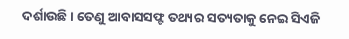ଦର୍ଶାଉଛି। ତେଣୁ ଆବାସସଫ୍ଟ ତଥ୍ୟର ସତ୍ୟତାକୁ ନେଇ ସିଏଜି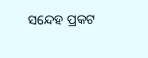ସନ୍ଦେହ ପ୍ରକଟ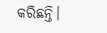କରିଛନ୍ତି।